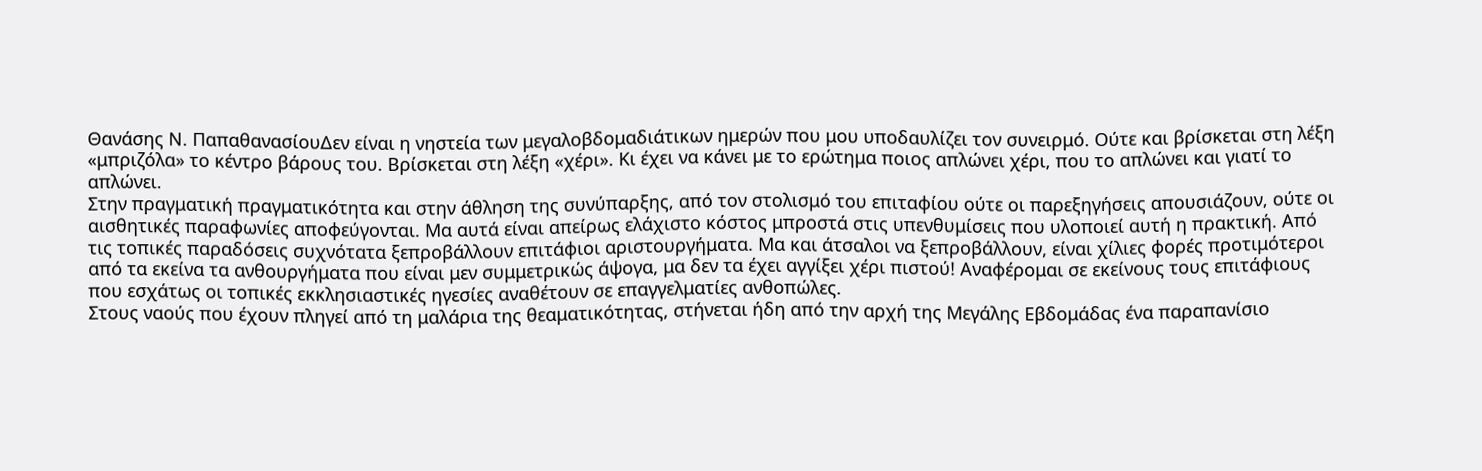Θανάσης Ν. ΠαπαθανασίουΔεν είναι η νηστεία των μεγαλοβδομαδιάτικων ημερών που μου υποδαυλίζει τον συνειρμό. Ούτε και βρίσκεται στη λέξη «μπριζόλα» το κέντρο βάρους του. Βρίσκεται στη λέξη «χέρι». Κι έχει να κάνει με το ερώτημα ποιος απλώνει χέρι, που το απλώνει και γιατί το απλώνει.
Στην πραγματική πραγματικότητα και στην άθληση της συνύπαρξης, από τον στολισμό του επιταφίου ούτε οι παρεξηγήσεις απουσιάζουν, ούτε οι αισθητικές παραφωνίες αποφεύγονται. Μα αυτά είναι απείρως ελάχιστο κόστος μπροστά στις υπενθυμίσεις που υλοποιεί αυτή η πρακτική. Από τις τοπικές παραδόσεις συχνότατα ξεπροβάλλουν επιτάφιοι αριστουργήματα. Μα και άτσαλοι να ξεπροβάλλουν, είναι χίλιες φορές προτιμότεροι από τα εκείνα τα ανθουργήματα που είναι μεν συμμετρικώς άψογα, μα δεν τα έχει αγγίξει χέρι πιστού! Αναφέρομαι σε εκείνους τους επιτάφιους που εσχάτως οι τοπικές εκκλησιαστικές ηγεσίες αναθέτουν σε επαγγελματίες ανθοπώλες.
Στους ναούς που έχουν πληγεί από τη μαλάρια της θεαματικότητας, στήνεται ήδη από την αρχή της Μεγάλης Εβδομάδας ένα παραπανίσιο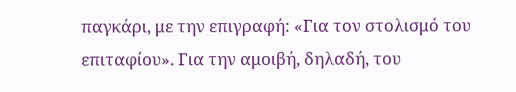παγκάρι, με την επιγραφή: «Για τον στολισμό του επιταφίου». Για την αμοιβή, δηλαδή, του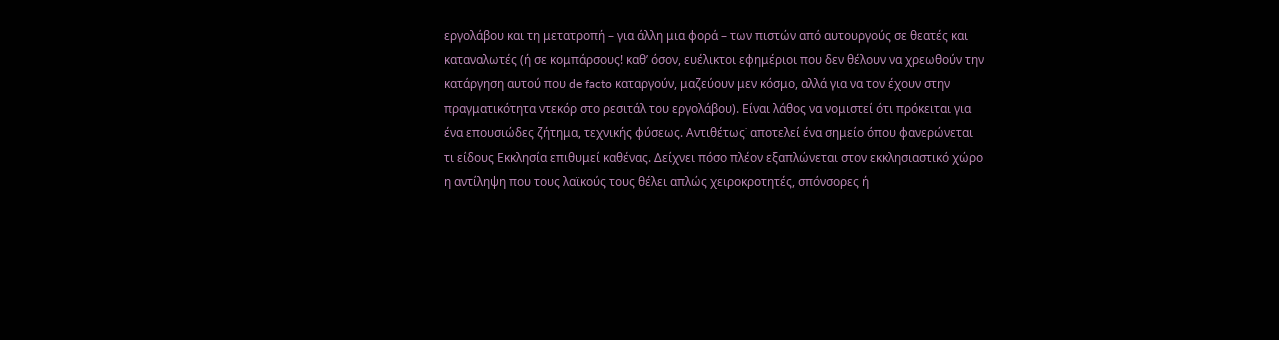εργολάβου και τη μετατροπή – για άλλη μια φορά – των πιστών από αυτουργούς σε θεατές και καταναλωτές (ή σε κομπάρσους! καθ’ όσον, ευέλικτοι εφημέριοι που δεν θέλουν να χρεωθούν την κατάργηση αυτού που de facto καταργούν, μαζεύουν μεν κόσμο, αλλά για να τον έχουν στην πραγματικότητα ντεκόρ στο ρεσιτάλ του εργολάβου). Είναι λάθος να νομιστεί ότι πρόκειται για ένα επουσιώδες ζήτημα, τεχνικής φύσεως. Αντιθέτως˙ αποτελεί ένα σημείο όπου φανερώνεται τι είδους Εκκλησία επιθυμεί καθένας. Δείχνει πόσο πλέον εξαπλώνεται στον εκκλησιαστικό χώρο η αντίληψη που τους λαϊκούς τους θέλει απλώς χειροκροτητές, σπόνσορες ή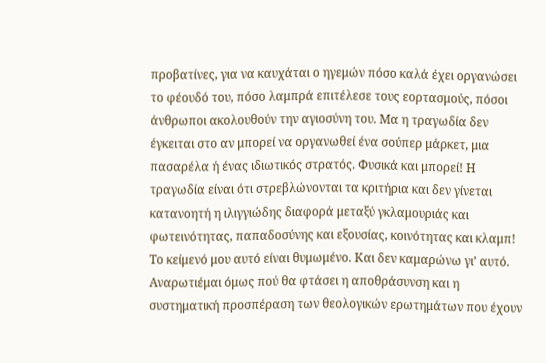προβατίνες, για να καυχάται ο ηγεμών πόσο καλά έχει οργανώσει το φέουδό του, πόσο λαμπρά επιτέλεσε τους εορτασμούς, πόσοι άνθρωποι ακολουθούν την αγιοσύνη του. Μα η τραγωδία δεν έγκειται στο αν μπορεί να οργανωθεί ένα σούπερ μάρκετ, μια πασαρέλα ή ένας ιδιωτικός στρατός. Φυσικά και μπορεί! Η τραγωδία είναι ότι στρεβλώνονται τα κριτήρια και δεν γίνεται κατανοητή η ιλιγγιώδης διαφορά μεταξύ γκλαμουριάς και φωτεινότητας, παπαδοσύνης και εξουσίας, κοινότητας και κλαμπ!
Το κείμενό μου αυτό είναι θυμωμένο. Και δεν καμαρώνω γι’ αυτό. Αναρωτιέμαι όμως πού θα φτάσει η αποθράσυνση και η συστηματική προσπέραση των θεολογικών ερωτημάτων που έχουν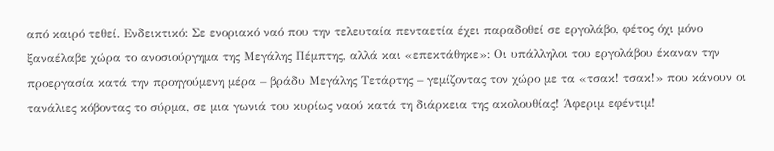από καιρό τεθεί. Ενδεικτικό: Σε ενοριακό ναό που την τελευταία πενταετία έχει παραδοθεί σε εργολάβο, φέτος όχι μόνο ξαναέλαβε χώρα το ανοσιούργημα της Μεγάλης Πέμπτης, αλλά και «επεκτάθηκε»: Οι υπάλληλοι του εργολάβου έκαναν την προεργασία κατά την προηγούμενη μέρα – βράδυ Μεγάλης Τετάρτης – γεμίζοντας τον χώρο με τα «τσακ! τσακ!» που κάνουν οι τανάλιες κόβοντας το σύρμα, σε μια γωνιά του κυρίως ναού κατά τη διάρκεια της ακολουθίας! Άφεριμ εφέντιμ!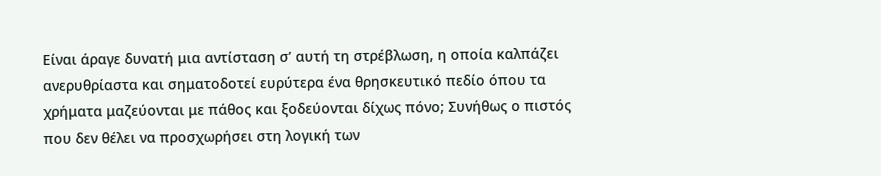Είναι άραγε δυνατή μια αντίσταση σ’ αυτή τη στρέβλωση, η οποία καλπάζει ανερυθρίαστα και σηματοδοτεί ευρύτερα ένα θρησκευτικό πεδίο όπου τα χρήματα μαζεύονται με πάθος και ξοδεύονται δίχως πόνο; Συνήθως ο πιστός που δεν θέλει να προσχωρήσει στη λογική των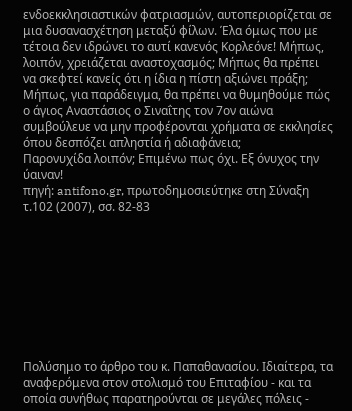ενδοεκκλησιαστικών φατριασμών, αυτοπεριορίζεται σε μια δυσανασχέτηση μεταξύ φίλων. Έλα όμως που με τέτοια δεν ιδρώνει το αυτί κανενός Κορλεόνε! Μήπως, λοιπόν, χρειάζεται αναστοχασμός; Μήπως θα πρέπει να σκεφτεί κανείς ότι η ίδια η πίστη αξιώνει πράξη; Μήπως, για παράδειγμα, θα πρέπει να θυμηθούμε πώς ο άγιος Αναστάσιος ο Σιναΐτης τον 7ον αιώνα συμβούλευε να μην προφέρονται χρήματα σε εκκλησίες όπου δεσπόζει απληστία ή αδιαφάνεια;
Παρονυχίδα λοιπόν; Επιμένω πως όχι. Εξ όνυχος την ύαιναν!
πηγή: antifono.gr, πρωτοδημοσιεύτηκε στη Σύναξη τ.102 (2007), σσ. 82-83









Πολύσημο το άρθρο του κ. Παπαθανασίου. Ιδιαίτερα, τα αναφερόμενα στον στολισμό του Επιταφίου - και τα οποία συνήθως παρατηρούνται σε μεγάλες πόλεις -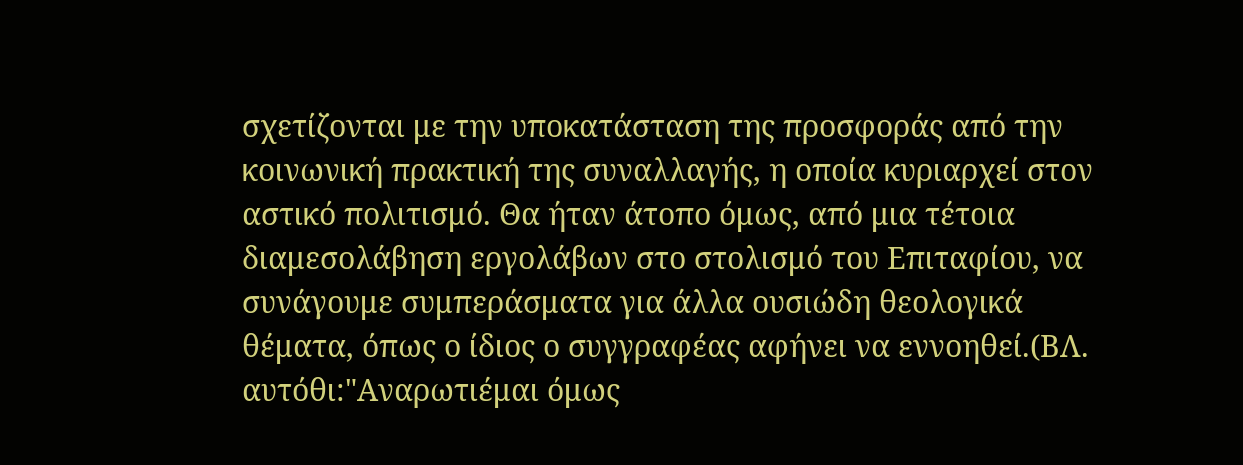σχετίζονται με την υποκατάσταση της προσφοράς από την κοινωνική πρακτική της συναλλαγής, η οποία κυριαρχεί στον αστικό πολιτισμό. Θα ήταν άτοπο όμως, από μια τέτοια διαμεσολάβηση εργολάβων στο στολισμό του Επιταφίου, να συνάγουμε συμπεράσματα για άλλα ουσιώδη θεολογικά θέματα, όπως ο ίδιος ο συγγραφέας αφήνει να εννοηθεί.(ΒΛ. αυτόθι:"Αναρωτιέμαι όμως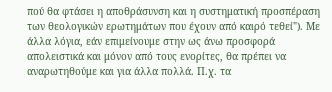πού θα φτάσει η αποθράσυνση και η συστηματική προσπέραση των θεολογικών ερωτημάτων που έχουν από καιρό τεθεί"). Με άλλα λόγια, εάν επιμείνουμε στην ως άνω προσφορά απολειστικά και μόνον από τους ενορίτες, θα πρέπει να αναρωτηθούμε και για άλλα πολλά. Π.χ. τα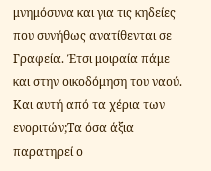μνημόσυνα και για τις κηδείες που συνήθως ανατίθενται σε Γραφεία. Έτσι μοιραία πάμε και στην οικοδόμηση του ναού. Και αυτή από τα χέρια των ενοριτών;Τα όσα άξια παρατηρεί ο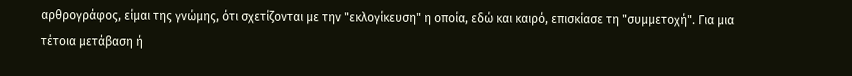αρθρογράφος, είμαι της γνώμης, ότι σχετίζονται με την "εκλογίκευση" η οποία, εδώ και καιρό, επισκίασε τη "συμμετοχή". Για μια τέτοια μετάβαση ή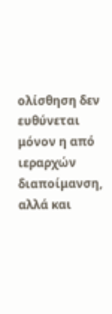ολίσθηση δεν ευθύνεται μόνον η από ιεραρχών διαποίμανση, αλλά και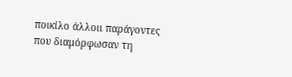ποικίλο άλλοιι παράγοντες που διαμόρφωσαν τη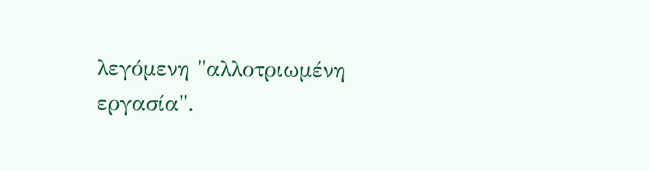λεγόμενη "αλλοτριωμένη εργασία".